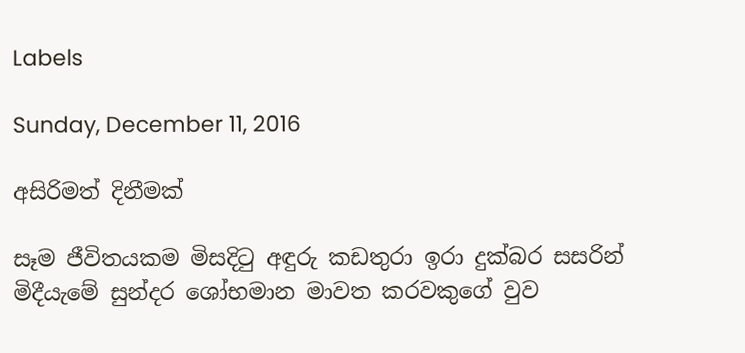Labels

Sunday, December 11, 2016

අසිරිමත් දිනීමක්‌

සෑම ජීවිතයකම මිසදිටු අඳුරු කඩතුරා ඉරා දුක්‌බර සසරින් මිදීයැමේ සුන්දර ශෝභමාන මාවත කරවකුගේ වුව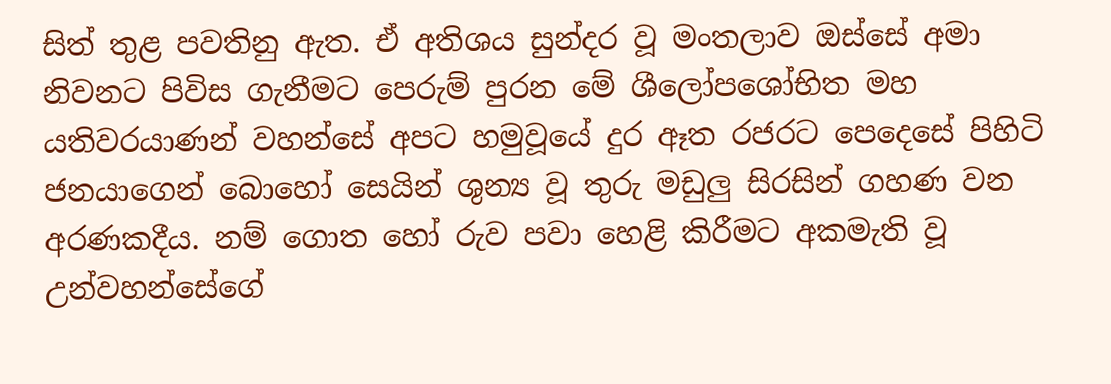සිත් තුළ පවතිනු ඇත. ඒ අතිශය සුන්දර වූ මංතලාව ඔස්‌සේ අමා නිවනට පිවිස ගැනීමට පෙරුම් පුරන මේ ශීලෝපශෝභිත මහ යතිවරයාණන් වහන්සේ අපට හමුවූයේ දුර ඈත රජරට පෙදෙසේ පිහිටි ජනයාගෙන් බොහෝ සෙයින් ශුන්‍ය වූ තුරු මඩුලු සිරසින් ගහණ වන අරණකදීය. නම් ගොත හෝ රුව පවා හෙළි කිරීමට අකමැති වූ උන්වහන්සේගේ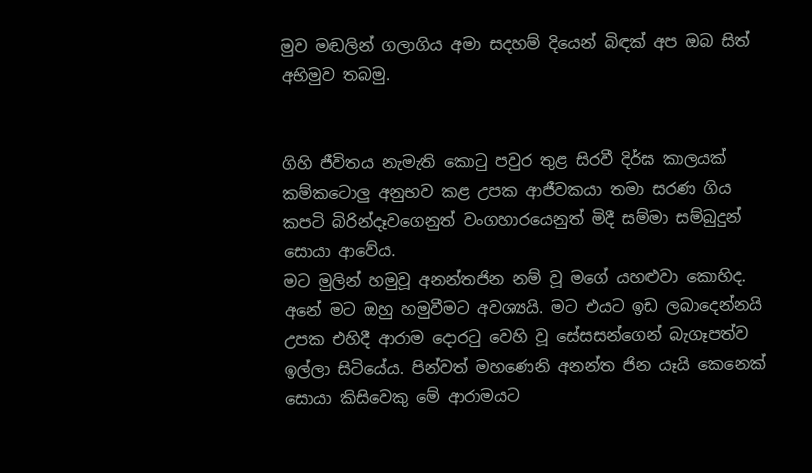මුව මඬලින් ගලාගිය අමා සදහම් දියෙන් බිඳක්‌ අප ඔබ සිත් අභිමුව තබමු.


ගිහි ජීවිතය නැමැති කොටු පවුර තුළ සිරවී දිර්ඝ කාලයක්‌ කම්කටොලු අනුභව කළ උපක ආජීවකයා තමා සරණ ගිය කපටි බිරින්දෑවගෙනුත් වංගහාරයෙනුත් මිදී සම්මා සම්බුදුන් සොයා ආවේය.
මට මුලින් හමුවූ අනන්තජින නම් වූ මගේ යහළුවා කොහිද. අනේ මට ඔහු හමුවීමට අවශ්‍යයි. මට එයට ඉඩ ලබාදෙන්නයි උපක එහිදී ආරාම දොරටු වෙහි වූ සේසසන්ගෙන් බැගෑපත්ව ඉල්ලා සිටියේය. පින්වත් මහණෙනි අනන්ත ජින යෑයි කෙනෙක්‌ සොයා කිසිවෙකු මේ ආරාමයට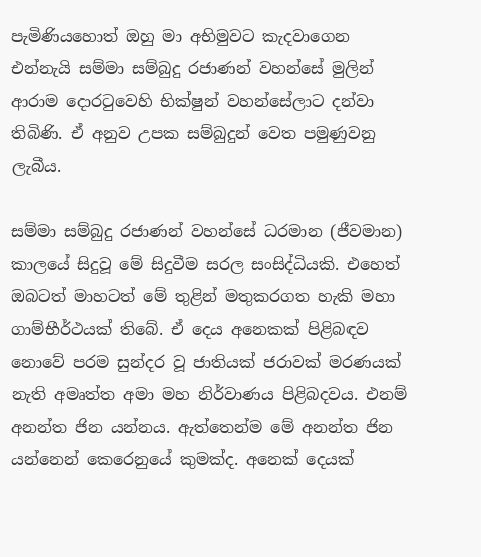පැමිණියහොත් ඔහු මා අභිමුවට කැදවාගෙන එන්නැයි සම්මා සම්බුදු රජාණන් වහන්සේ මුලින් ආරාම දොරටුවෙහි භික්‌ෂුන් වහන්සේලාට දන්වා තිබිණි. ඒ අනුව උපක සම්බුදුන් වෙත පමුණුවනු ලැබීය.

සම්මා සම්බුදු රජාණන් වහන්සේ ධරමාන (ජීවමාන) කාලයේ සිදුවූ මේ සිදුවීම සරල සංසිද්ධියකි. එහෙත් ඔබටත් මාහටත් මේ තුළින් මතුකරගත හැකි මහා ගාම්භීර්ථයක්‌ තිබේ. ඒ දෙය අනෙකක්‌ පිළිබඳව නොවේ පරම සුන්දර වූ ජාතියක්‌ ජරාවක්‌ මරණයක්‌ නැති අමෘත්ත අමා මහ නිර්වාණය පිළිබදවය. එනම් අනන්ත ජින යන්නය. ඇත්තෙන්ම මේ අනන්ත ජින යන්නෙන් කෙරෙනුයේ කුමක්‌ද. අනෙක්‌ දෙයක්‌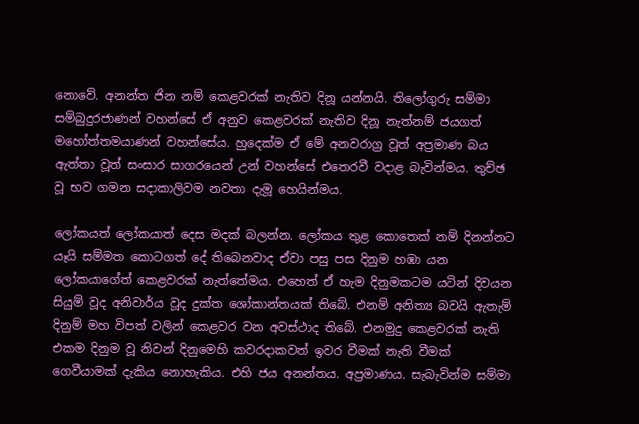නොවේ. අනන්ත ජින නම් කෙළවරක්‌ නැතිව දිනූ යන්නයි. තිලෝගුරු සම්මා සම්බුදුරජාණන් වහන්සේ ඒ අනුව කෙළවරක්‌ නැතිව දිනූ නැත්නම් ජයගත් මහෝත්තමයාණන් වහන්සේය. හුදෙක්‌ම ඒ මේ අනවරාග්‍ර වූත් අප්‍රමාණ බය ඇත්තා වූත් සංසාර සාගරයෙන් උන් වහන්සේ එතෙරවී වදාළ බැවින්මය. තුච්ඡ වූ භව ගමන සදාකාලිවම නවතා දැමූ හෙයින්මය.

ලෝකයත් ලෝකයාත් දෙස මදක්‌ බලන්න. ලෝකය තුළ කොතෙක්‌ නම් දිනන්නට යෑයි සම්මත කොටගත් දේ තිබෙනවාද ඒවා පසු පස දිනුම හඹා යන ලෝකයාගේත් කෙළවරක්‌ නැත්තේමය. එහෙත් ඒ හැම දිනුමකටම යටින් දිවයන සියුම් වූද අනිවාර්ය වූද දුක්‌ත ශෝකාන්තයක්‌ තිබේ. එනම් අනිත්‍ය බවයි ඇතැම් දිනුම් මහ විපත් වලින් කෙළවර වන අවස්‌ථාද තිබේ. එනමුදු කෙළවරක්‌ නැති එකම දිනුම වූ නිවන් දිනුමෙහි කවරදාකවත් ඉවර වීමක්‌ නැති වීමක්‌ ගෙවීයාමක්‌ දැකිය නොහැකිය. එහි ජය අනන්තය. අප්‍රමාණය. සැබැවින්ම සම්මා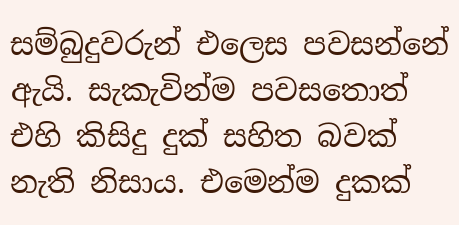සම්බුදුවරුන් එලෙස පවසන්නේ ඇයි. සැකැවින්ම පවසතොත් එහි කිසිදු දුක්‌ සහිත බවක්‌ නැති නිසාය. එමෙන්ම දුකක්‌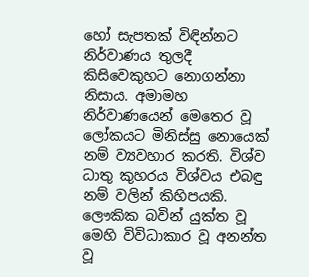හෝ සැපතක්‌ විඳින්නට නිර්වාණය තුලදී කිසිවෙකුහට නොගන්නා නිසාය. අමාමහ නිර්වාණයෙන් මෙතෙර වූ ලෝකයට මිනිස්‌සු නොයෙක්‌ නම් ව්‍යවහාර කරති. විශ්ව ධාතු කුහරය විශ්වය එබඳු නම් වලින් කිහිපයකි. ලෞකික බවින් යුක්‌ත වූ මෙහි විවිධාකාර වූ අනන්ත වූ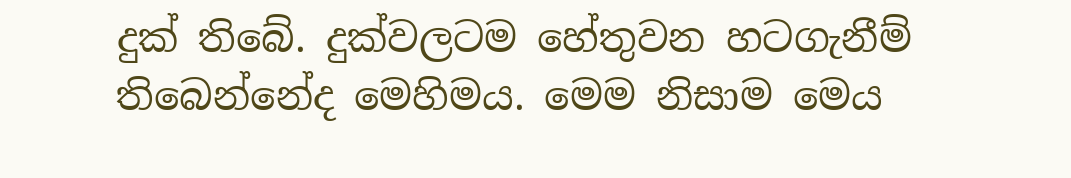දුක්‌ තිබේ. දුක්‌වලටම හේතුවන හටගැනීම් තිබෙන්නේද මෙහිමය. මෙම නිසාම මෙය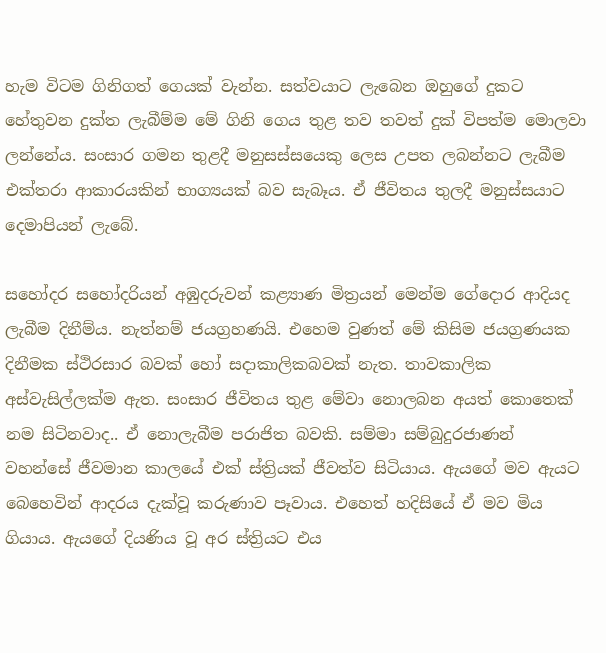හැම විටම ගිනිගත් ගෙයක්‌ වැන්න. සත්වයාට ලැබෙන ඔහුගේ දුකට හේතුවන දුක්‌ත ලැබීම්ම මේ ගිනි ගෙය තුළ තව තවත් දුක්‌ විපත්ම මොලවා ලන්නේය. සංසාර ගමන තුළදී මනුසස්‌සයෙකු ලෙස උපත ලබන්නට ලැබීම එක්‌තරා ආකාරයකින් භාග්‍යයක්‌ බව සැබෑය. ඒ ජීවිතය තුලදී මනුස්‌සයාට දෙමාපියන් ලැබේ.

සහෝදර සහෝදරියන් අඹුදරුවන් කළ්‍යාණ මිත්‍රයන් මෙන්ම ගේදොර ආදියද ලැබීම දිනීම්ය. නැත්නම් ජයග්‍රහණයි. එහෙම වුණත් මේ කිසිම ජයග්‍රණයක දිනීමක ස්‌ථිරසාර බවක්‌ හෝ සදාකාලිකබවක්‌ නැත. තාවකාලික අස්‌වැසිල්ලක්‌ම ඇත. සංසාර ජීවිතය තුළ මේවා නොලබන අයත් කොතෙක්‌ නම සිටිනවාද.. ඒ නොලැබීම පරාජිත බවකි. සම්මා සම්බුදුරජාණන් වහන්සේ ජීවමාන කාලයේ එක්‌ ස්‌ත්‍රියක්‌ ජීවත්ව සිටියාය. ඇයගේ මව ඇයට බෙහෙවින් ආදරය දැක්‌වූ කරුණාව පෑවාය. එහෙත් හදිසියේ ඒ මව මිය ගියාය. ඇයගේ දියණිය වූ අර ස්‌ත්‍රියට එය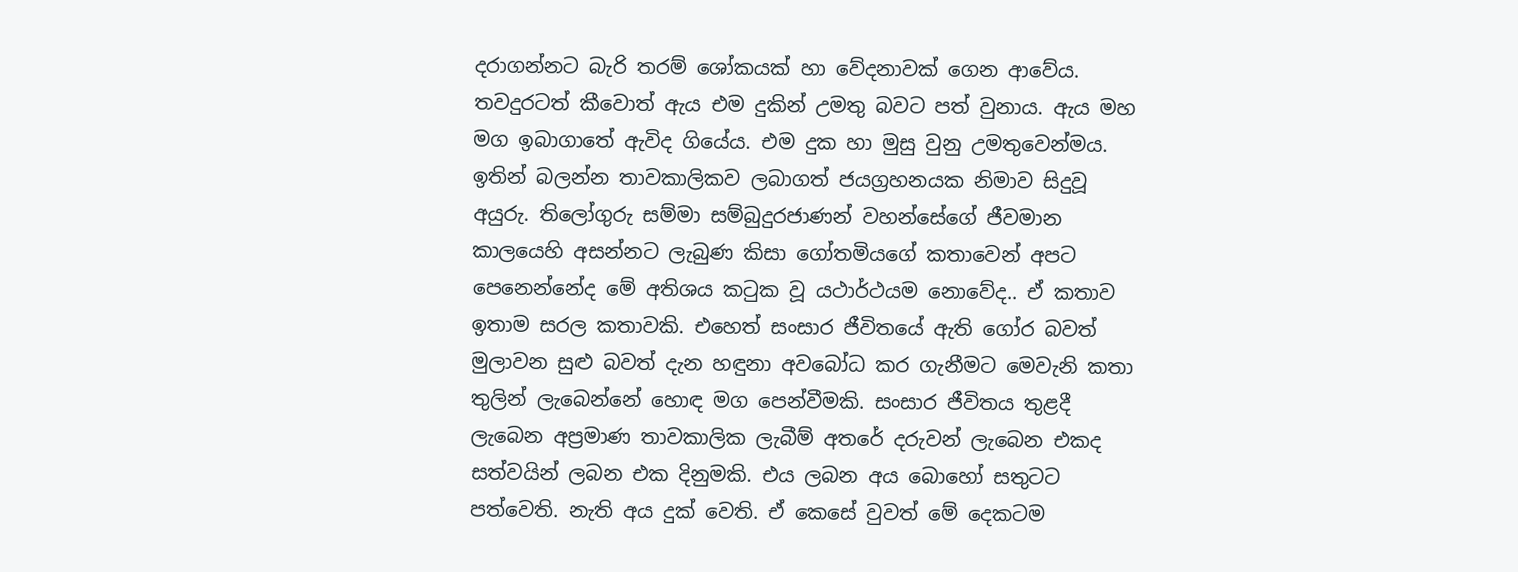දරාගන්නට බැරි තරම් ශෝකයක්‌ හා වේදනාවක්‌ ගෙන ආවේය. තවදුරටත් කීවොත් ඇය එම දුකින් උමතු බවට පත් වුනාය. ඇය මහ මග ඉබාගාතේ ඇවිද ගියේය. එම දුක හා මුසු වුනු උමතුවෙන්මය. ඉතින් බලන්න තාවකාලිකව ලබාගත් ජයග්‍රහනයක නිමාව සිදුවූ අයුරු. තිලෝගුරු සම්මා සම්බුදුරජාණන් වහන්සේගේ ජීවමාන කාලයෙහි අසන්නට ලැබුණ කිසා ගෝතමියගේ කතාවෙන් අපට පෙනෙන්නේද මේ අතිශය කටුක වූ යථාර්ථයම නොවේද.. ඒ කතාව ඉතාම සරල කතාවකි. එහෙත් සංසාර ජීවිතයේ ඇති ගෝර බවත් මුලාවන සුළු බවත් දැන හඳුනා අවබෝධ කර ගැනීමට මෙවැනි කතා තුලින් ලැබෙන්නේ හොඳ මග පෙන්වීමකි. සංසාර ජීවිතය තුළදී ලැබෙන අප්‍රමාණ තාවකාලික ලැබීම් අතරේ දරුවන් ලැබෙන එකද සත්වයින් ලබන එක දිනුමකි. එය ලබන අය බොහෝ සතුටට පත්වෙති. නැති අය දුක්‌ වෙති. ඒ කෙසේ වුවත් මේ දෙකටම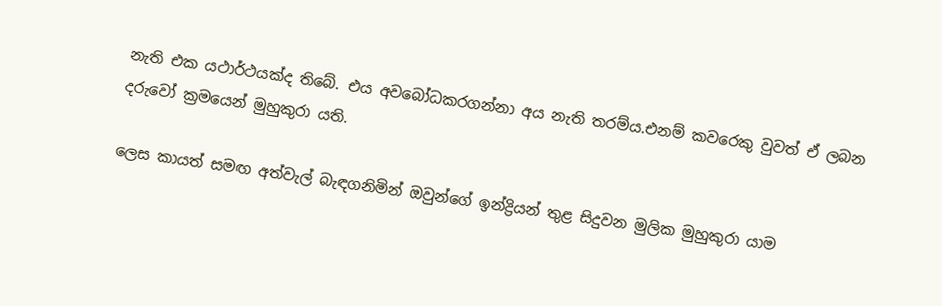නැති එක යථාර්ථයක්‌ද තිබේ. එය අවබෝධකරගන්නා අය නැති තරම්ය.එනම් කවරෙකු වුවත් ඒ ලබන දරුවෝ ක්‍රමයෙන් මුහුකුරා යති.

ලෙස කායත් සමඟ අත්වැල් බැඳගනිමින් ඔවුන්ගේ ඉන්ද්‍රියන් තුළ සිදුවන මුලික මුහුකුරා යාම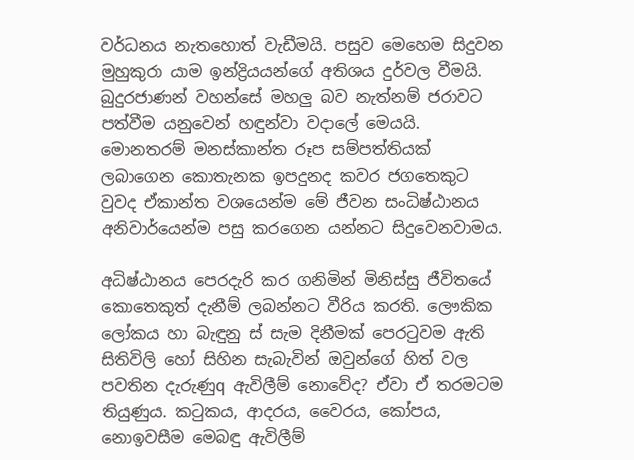වර්ධනය නැතහොත් වැඩීමයි. පසුව මෙහෙම සිදුවන මුහුකුරා යාම ඉන්ද්‍රියයන්ගේ අතිශය දුර්වල වීමයි. බුදුරජාණන් වහන්සේ මහලු බව නැත්නම් ජරාවට පත්වීම යනුවෙන් හඳුන්වා වදාලේ මෙයයි. මොනතරම් මනස්‌කාන්ත රූප සම්පත්තියක්‌ ලබාගෙන කොතැනක ඉපදුනද කවර ජගතෙකුට වුවද ඒකාන්ත වශයෙන්ම මේ ජීවන සංධිෂ්ඨානය අනිවාර්යෙන්ම පසු කරගෙන යන්නට සිදුවෙනවාමය.

අධිෂ්ඨානය පෙරදැරි කර ගනිමින් මිනිස්‌සු ජීවිතයේ කොතෙකුත් දැනීම් ලබන්නට වීරිය කරති. ලෞකික ලෝකය හා බැඳුනු ස්‌ සැම දිනීමක්‌ පෙරටුවම ඇති සිතිවිලි හෝ සිහින සැබැවින් ඔවුන්ගේ හිත් වල පවතින දැරුණුq ඇවිලීම් නොවේද? ඒවා ඒ තරමටම තියුණුය. කටුකය, ආදරය, වෛරය, කෝපය, නොඉවසීම මෙබඳු ඇවිලීම්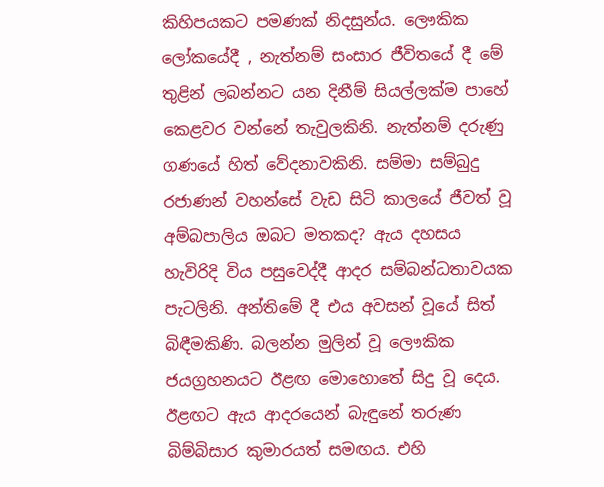කිහිපයකට පමණක්‌ නිදසුන්ය. ලෞකික ලෝකයේදී , නැත්නම් සංසාර ජීවිතයේ දී මේ තුළින් ලබන්නට යන දිනීම් සියල්ලක්‌ම පාහේ කෙළවර වන්නේ තැවුලකිනි. නැත්නම් දරුණු ගණයේ හිත් වේදනාවකිනි. සම්මා සම්බුදු රජාණන් වහන්සේ වැඩ සිටි කාලයේ ජීවත් වූ අම්බපාලිය ඔබට මතකද? ඇය දහසය හැවිරිදි විය පසුවෙද්දී ආදර සම්බන්ධතාවයක පැටලිනි. අන්තිමේ දී එය අවසන් වූයේ සිත් බිඳීමකිණි. බලන්න මුලින් වූ ලෞකික ජයග්‍රහනයට ඊළඟ මොහොතේ සිදු වූ දෙය. ඊළඟට ඇය ආදරයෙන් බැඳුනේ තරුණ බිම්බිසාර කුමාරයත් සමඟය. එහි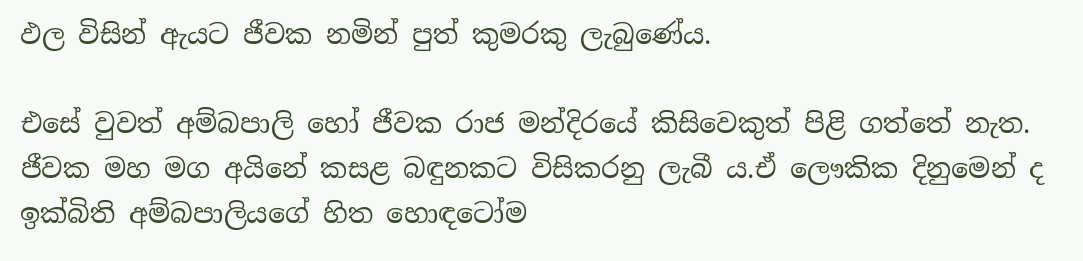ඵල විසින් ඇයට ජීවක නමින් පුත් කුමරකු ලැබුණේය.

එසේ වුවත් අම්බපාලි හෝ ජීවක රාජ මන්දිරයේ කිසිවෙකුත් පිළි ගත්තේ නැත. ජීවක මහ මග අයිනේ කසළ බඳුනකට විසිකරනු ලැබී ය.ඒ ලෞකික දිනුමෙන් ද ඉක්‌බිති අම්බපාලියගේ හිත හොඳටෝම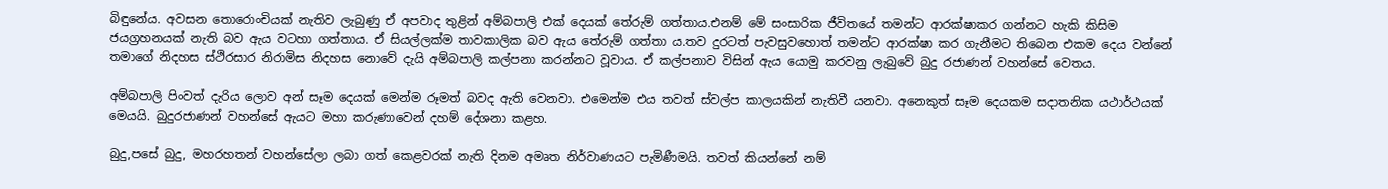බිඳුනේය. අවසන තොරොංචියක්‌ නැතිව ලැබුණු ඒ අපවාද තුළින් අම්බපාලි එක්‌ දෙයක්‌ තේරුම් ගත්තාය.එනම් මේ සංසාරික ජීවිතයේ තමන්ට ආරක්‌ෂාකර ගන්නට හැකි කිසිම ජයග්‍රහනයක්‌ නැති බව ඇය වටහා ගත්තාය. ඒ සියල්ලක්‌ම තාවකාලික බව ඇය තේරුම් ගත්තා ය.තව දුරටත් පැවසුවහොත් තමන්ට ආරක්‌ෂා කර ගැනීමට තිබෙන එකම දෙය වන්නේ තමාගේ නිදහස ස්‌ථිරසාර නිරාමිස නිදහස නොවේ දැයි අම්බපාලි කල්පනා කරන්නට වූවාය. ඒ කල්පනාව විසින් ඇය යොමු කරවනු ලැබුවේ බුදු රජාණන් වහන්සේ වෙතය.

අම්බපාලි පිංවත් දැරිය ලොව අන් සෑම දෙයක්‌ මෙන්ම රූමත් බවද ඇති වෙනවා. එමෙන්ම එය තවත් ස්‌වල්ප කාලයකින් නැතිවී යනවා. අනෙකුත් සෑම දෙයකම සදාතනික යථාර්ථයක්‌ මෙයයි. බුදුරජාණන් වහන්සේ ඇයට මහා කරුණාවෙන් දහම් දේශනා කළහ.

බුදු,පසේ බුදු, මහරහතන් වහන්සේලා ලබා ගත් කෙළවරක්‌ නැති දිනම අමෘත නිර්වාණයට පැමිණීමයි. තවත් කියන්නේ නම්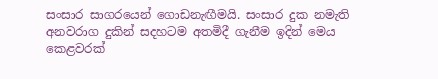සංසාර සාගරයෙන් ගොඩනැඟීමයි. සංසාර දුක නමැති අනවරාග දුකින් සදහටම අතමිදී ගැනීම ඉදින් මෙය කෙළවරක්‌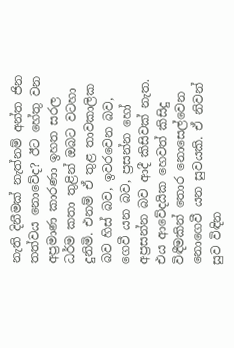නැති දිනීමක්‌ නැත්නම් අන්ත ජින තත්වය නොවේද? ඊට හේතු වන අප්‍රමාණ කාරණා ඉහත සරල ධර්ම කතා තුළින් ඔබට වටහා දුනිමි. එනම් ඒ තුළ තාවකාලික බව හිස්‌ බව, ඉවරවෙන බව, ගෙවී යන බව, ප්‍රසන්න හෝ අප්‍රසන්න බව ආදී කිසිවක්‌ නැත. එය ආවේදයික හෙවත් කිසිදු විඳීමකින් තොර නොසෙල්වෙන නොගෙවී යන සුවයකි. ඒ නිවන් සුව විඳින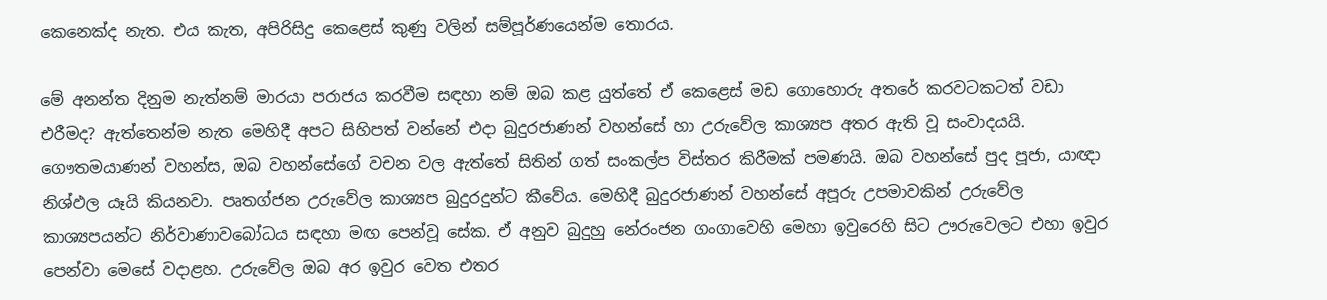කෙනෙක්‌ද නැත. එය කැත, අපිරිසිදු කෙළෙස්‌ කුණු වලින් සම්පූර්ණයෙන්ම තොරය.

මේ අනන්ත දිනුම නැත්නම් මාරයා පරාජය කරවීම සඳහා නම් ඔබ කළ යුත්තේ ඒ කෙළෙස්‌ මඩ ගොහොරු අතරේ කරවටකටත් වඩා එරීමද? ඇත්තෙන්ම නැත මෙහිදී අපට සිහිපත් වන්නේ එදා බුදුරජාණන් වහන්සේ හා උරුවේල කාශ්‍යප අතර ඇති වූ සංවාදයයි. ගෞතමයාණන් වහන්ස, ඔබ වහන්සේගේ වචන වල ඇත්තේ සිතින් ගත් සංකල්ප විස්‌තර කිරීමක්‌ පමණයි. ඔබ වහන්සේ පුද පූජා, යාඥා නිශ්ඵල යෑයි කියනවා. පෘතග්ජන උරුවේල කාශ්‍යප බුදුරදුන්ට කීවේය. මෙහිදී බුදුරජාණන් වහන්සේ අපූරු උපමාවකින් උරුවේල කාශ්‍යපයන්ට නිර්වාණාවබෝධය සඳහා මඟ පෙන්වූ සේක. ඒ අනුව බුදුහු නේරංජන ගංගාවෙහි මෙහා ඉවුරෙහි සිට ඌරුවෙලට එහා ඉවුර පෙන්වා මෙසේ වදාළහ. උරුවේල ඔබ අර ඉවුර වෙත එතර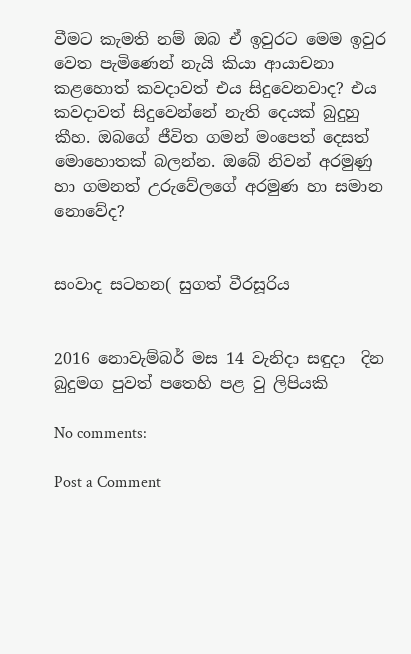වීමට කැමති නම් ඔබ ඒ ඉවුරට මෙම ඉවුර වෙත පැමිණෙන් නැයි කියා ආයාචනා කළහොත් කවදාවත් එය සිදුවෙනවාද? එය කවදාවත් සිදුවෙන්නේ නැති දෙයක්‌ බුදුහු කීහ. ඔබගේ ජීවිත ගමන් මංපෙත් දෙසත් මොහොතක්‌ බලන්න. ඔබේ නිවන් අරමුණු හා ගමනත් උරුවේලගේ අරමුණ හා සමාන නොවේද?


සංවාද සටහන( සුගත් වීරසූරිය


2016 නොවැම්බර් මස 14 වැනිදා සඳුදා  දින බුදුමග පුවත් පතෙහි පළ වු ලිපියකි

No comments:

Post a Comment